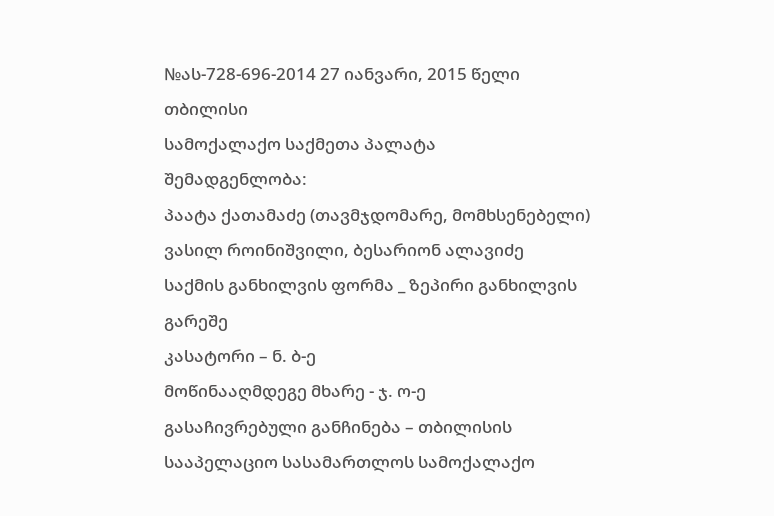№ას-728-696-2014 27 იანვარი, 2015 წელი
თბილისი
სამოქალაქო საქმეთა პალატა
შემადგენლობა:
პაატა ქათამაძე (თავმჯდომარე, მომხსენებელი)
ვასილ როინიშვილი, ბესარიონ ალავიძე
საქმის განხილვის ფორმა _ ზეპირი განხილვის გარეშე
კასატორი – ნ. ბ-ე
მოწინააღმდეგე მხარე - ჯ. ო-ე
გასაჩივრებული განჩინება – თბილისის სააპელაციო სასამართლოს სამოქალაქო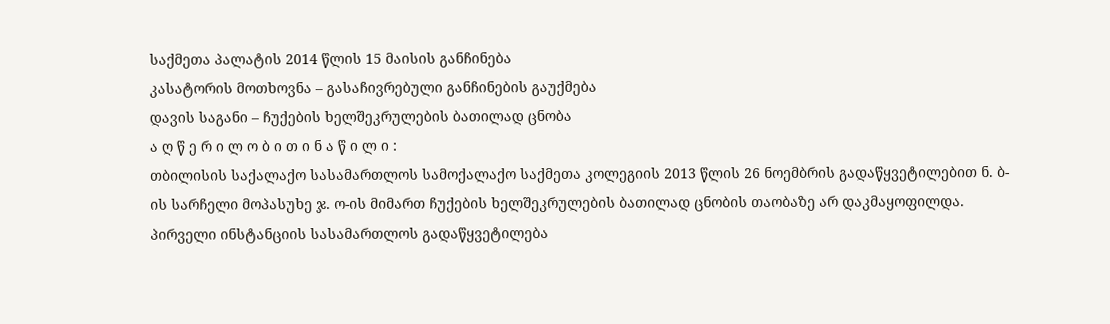საქმეთა პალატის 2014 წლის 15 მაისის განჩინება
კასატორის მოთხოვნა – გასაჩივრებული განჩინების გაუქმება
დავის საგანი – ჩუქების ხელშეკრულების ბათილად ცნობა
ა ღ წ ე რ ი ლ ო ბ ი თ ი ნ ა წ ი ლ ი :
თბილისის საქალაქო სასამართლოს სამოქალაქო საქმეთა კოლეგიის 2013 წლის 26 ნოემბრის გადაწყვეტილებით ნ. ბ-ის სარჩელი მოპასუხე ჯ. ო-ის მიმართ ჩუქების ხელშეკრულების ბათილად ცნობის თაობაზე არ დაკმაყოფილდა.
პირველი ინსტანციის სასამართლოს გადაწყვეტილება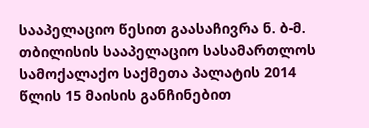სააპელაციო წესით გაასაჩივრა ნ. ბ-მ.
თბილისის სააპელაციო სასამართლოს სამოქალაქო საქმეთა პალატის 2014 წლის 15 მაისის განჩინებით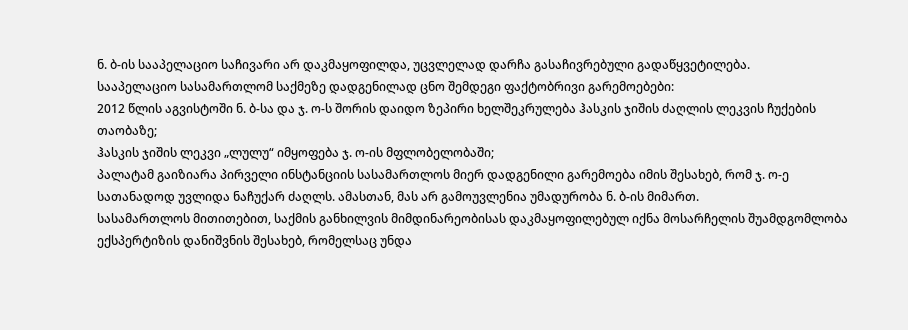ნ. ბ-ის სააპელაციო საჩივარი არ დაკმაყოფილდა, უცვლელად დარჩა გასაჩივრებული გადაწყვეტილება.
სააპელაციო სასამართლომ საქმეზე დადგენილად ცნო შემდეგი ფაქტობრივი გარემოებები:
2012 წლის აგვისტოში ნ. ბ-სა და ჯ. ო-ს შორის დაიდო ზეპირი ხელშეკრულება ჰასკის ჯიშის ძაღლის ლეკვის ჩუქების თაობაზე;
ჰასკის ჯიშის ლეკვი „ლულუ“ იმყოფება ჯ. ო-ის მფლობელობაში;
პალატამ გაიზიარა პირველი ინსტანციის სასამართლოს მიერ დადგენილი გარემოება იმის შესახებ, რომ ჯ. ო-ე სათანადოდ უვლიდა ნაჩუქარ ძაღლს. ამასთან, მას არ გამოუვლენია უმადურობა ნ. ბ-ის მიმართ.
სასამართლოს მითითებით, საქმის განხილვის მიმდინარეობისას დაკმაყოფილებულ იქნა მოსარჩელის შუამდგომლობა ექსპერტიზის დანიშვნის შესახებ, რომელსაც უნდა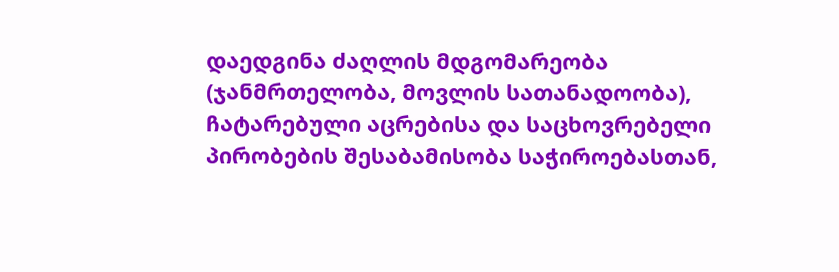დაედგინა ძაღლის მდგომარეობა (ჯანმრთელობა, მოვლის სათანადოობა), ჩატარებული აცრებისა და საცხოვრებელი პირობების შესაბამისობა საჭიროებასთან,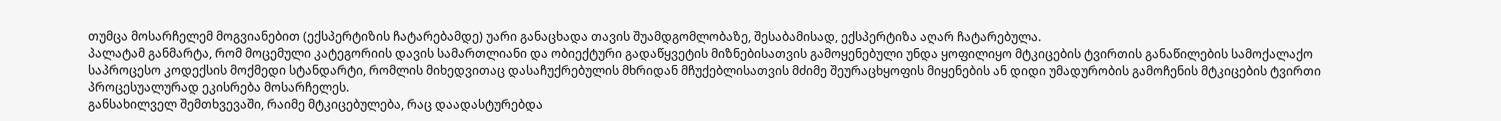თუმცა მოსარჩელემ მოგვიანებით (ექსპერტიზის ჩატარებამდე) უარი განაცხადა თავის შუამდგომლობაზე, შესაბამისად, ექსპერტიზა აღარ ჩატარებულა.
პალატამ განმარტა, რომ მოცემული კატეგორიის დავის სამართლიანი და ობიექტური გადაწყვეტის მიზნებისათვის გამოყენებული უნდა ყოფილიყო მტკიცების ტვირთის განაწილების სამოქალაქო საპროცესო კოდექსის მოქმედი სტანდარტი, რომლის მიხედვითაც დასაჩუქრებულის მხრიდან მჩუქებლისათვის მძიმე შეურაცხყოფის მიყენების ან დიდი უმადურობის გამოჩენის მტკიცების ტვირთი პროცესუალურად ეკისრება მოსარჩელეს.
განსახილველ შემთხვევაში, რაიმე მტკიცებულება, რაც დაადასტურებდა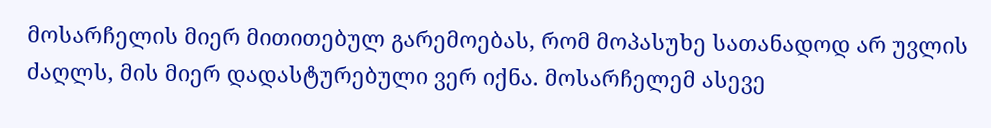მოსარჩელის მიერ მითითებულ გარემოებას, რომ მოპასუხე სათანადოდ არ უვლის ძაღლს, მის მიერ დადასტურებული ვერ იქნა. მოსარჩელემ ასევე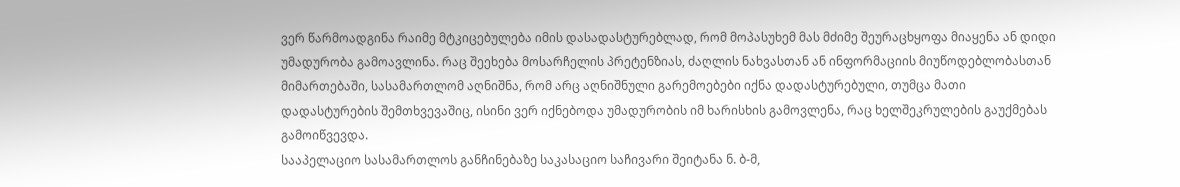ვერ წარმოადგინა რაიმე მტკიცებულება იმის დასადასტურებლად, რომ მოპასუხემ მას მძიმე შეურაცხყოფა მიაყენა ან დიდი უმადურობა გამოავლინა. რაც შეეხება მოსარჩელის პრეტენზიას, ძაღლის ნახვასთან ან ინფორმაციის მიუწოდებლობასთან მიმართებაში, სასამართლომ აღნიშნა, რომ არც აღნიშნული გარემოებები იქნა დადასტურებული, თუმცა მათი დადასტურების შემთხვევაშიც, ისინი ვერ იქნებოდა უმადურობის იმ ხარისხის გამოვლენა, რაც ხელშეკრულების გაუქმებას გამოიწვევდა.
სააპელაციო სასამართლოს განჩინებაზე საკასაციო საჩივარი შეიტანა ნ. ბ-მ,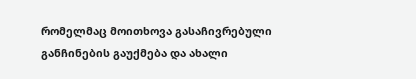რომელმაც მოითხოვა გასაჩივრებული განჩინების გაუქმება და ახალი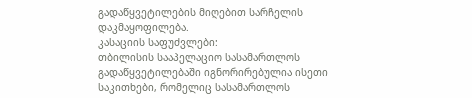გადაწყვეტილების მიღებით სარჩელის დაკმაყოფილება.
კასაციის საფუძვლები:
თბილისის სააპელაციო სასამართლოს გადაწყვეტილებაში იგნორირებულია ისეთი საკითხები, რომელიც სასამართლოს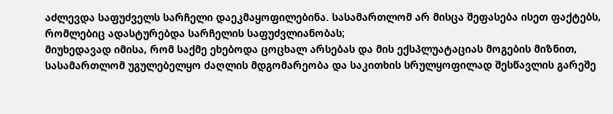აძლევდა საფუძველს სარჩელი დაეკმაყოფილებინა. სასამართლომ არ მისცა შეფასება ისეთ ფაქტებს, რომლებიც ადასტურებდა სარჩელის საფუძვლიანობას;
მიუხედავად იმისა, რომ საქმე ეხებოდა ცოცხალ არსებას და მის ექსპლუატაციას მოგების მიზნით, სასამართლომ უგულებელყო ძაღლის მდგომარეობა და საკითხის სრულყოფილად შესწავლის გარეშე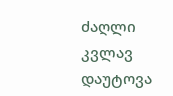ძაღლი კვლავ დაუტოვა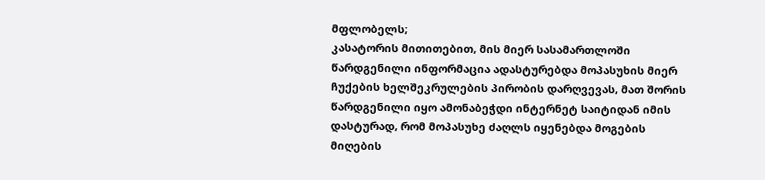მფლობელს;
კასატორის მითითებით, მის მიერ სასამართლოში წარდგენილი ინფორმაცია ადასტურებდა მოპასუხის მიერ ჩუქების ხელშეკრულების პირობის დარღვევას, მათ შორის წარდგენილი იყო ამონაბეჭდი ინტერნეტ საიტიდან იმის დასტურად, რომ მოპასუხე ძაღლს იყენებდა მოგების მიღების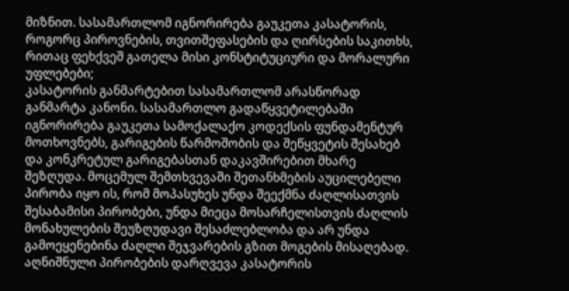მიზნით. სასამართლომ იგნორირება გაუკეთა კასატორის, როგორც პიროვნების, თვითშეფასების და ღირსების საკითხს, რითაც ფეხქვეშ გათელა მისი კონსტიტუციური და მორალური უფლებები;
კასატორის განმარტებით სასამართლომ არასწორად განმარტა კანონი. სასამართლო გადაწყვეტილებაში იგნორირება გაუკეთა სამოქალაქო კოდექსის ფუნდამენტურ მოთხოვნებს, გარიგების წარმოშობის და შეწყვეტის შესახებ და კონკრეტულ გარიგებასთან დაკავშირებით მხარე შეზღუდა. მოცემულ შემთხვევაში შეთანხმების აუცილებელი პირობა იყო ის, რომ მოპასუხეს უნდა შეექმნა ძაღლისათვის შესაბამისი პირობები, უნდა მიეცა მოსარჩელისთვის ძაღლის მონახულების შეუზღუდავი შესაძლებლობა და არ უნდა გამოეყენებინა ძაღლი შეჯვარების გზით მოგების მისაღებად. აღნიშნული პირობების დარღვევა კასატორის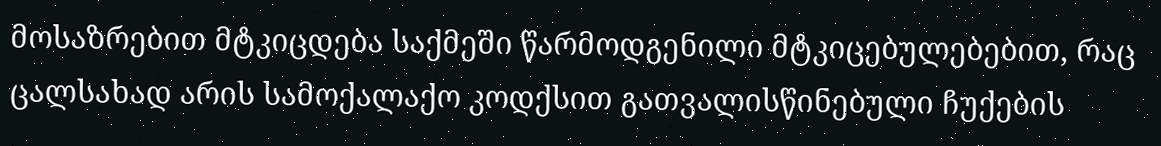მოსაზრებით მტკიცდება საქმეში წარმოდგენილი მტკიცებულებებით, რაც ცალსახად არის სამოქალაქო კოდქსით გათვალისწინებული ჩუქების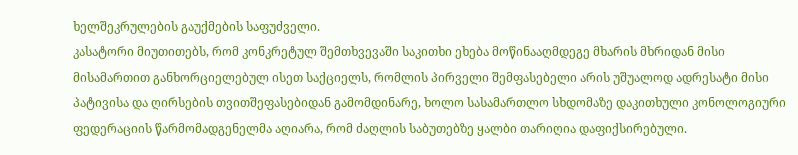ხელშეკრულების გაუქმების საფუძველი.
კასატორი მიუთითებს, რომ კონკრეტულ შემთხვევაში საკითხი ეხება მოწინააღმდეგე მხარის მხრიდან მისი მისამართით განხორციელებულ ისეთ საქციელს, რომლის პირველი შემფასებელი არის უშუალოდ ადრესატი მისი პატივისა და ღირსების თვითშეფასებიდან გამომდინარე, ხოლო სასამართლო სხდომაზე დაკითხული კონოლოგიური ფედერაციის წარმომადგენელმა აღიარა, რომ ძაღლის საბუთებზე ყალბი თარიღია დაფიქსირებული.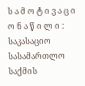ს ა მ ო ტ ი ვ ა ც ი ო ნ ა წ ი ლ ი :
საკასაციო სასამართლო საქმის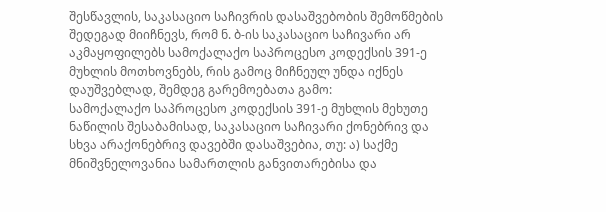შესწავლის, საკასაციო საჩივრის დასაშვებობის შემოწმების შედეგად მიიჩნევს, რომ ნ. ბ-ის საკასაციო საჩივარი არ აკმაყოფილებს სამოქალაქო საპროცესო კოდექსის 391-ე მუხლის მოთხოვნებს, რის გამოც მიჩნეულ უნდა იქნეს დაუშვებლად, შემდეგ გარემოებათა გამო:
სამოქალაქო საპროცესო კოდექსის 391-ე მუხლის მეხუთე ნაწილის შესაბამისად, საკასაციო საჩივარი ქონებრივ და სხვა არაქონებრივ დავებში დასაშვებია, თუ: ა) საქმე მნიშვნელოვანია სამართლის განვითარებისა და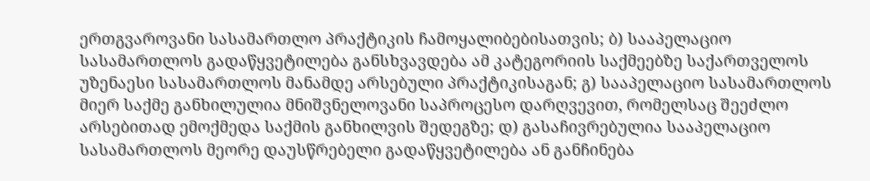ერთგვაროვანი სასამართლო პრაქტიკის ჩამოყალიბებისათვის; ბ) სააპელაციო სასამართლოს გადაწყვეტილება განსხვავდება ამ კატეგორიის საქმეებზე საქართველოს უზენაესი სასამართლოს მანამდე არსებული პრაქტიკისაგან; გ) სააპელაციო სასამართლოს მიერ საქმე განხილულია მნიშვნელოვანი საპროცესო დარღვევით, რომელსაც შეეძლო არსებითად ემოქმედა საქმის განხილვის შედეგზე; დ) გასაჩივრებულია სააპელაციო სასამართლოს მეორე დაუსწრებელი გადაწყვეტილება ან განჩინება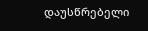დაუსწრებელი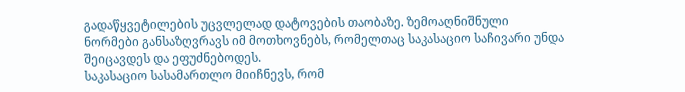გადაწყვეტილების უცვლელად დატოვების თაობაზე. ზემოაღნიშნული ნორმები განსაზღვრავს იმ მოთხოვნებს, რომელთაც საკასაციო საჩივარი უნდა შეიცავდეს და ეფუძნებოდეს.
საკასაციო სასამართლო მიიჩნევს, რომ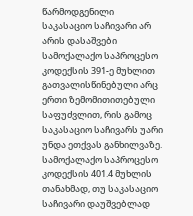წარმოდგენილი საკასაციო საჩივარი არ არის დასაშვები სამოქალაქო საპროცესო კოდექსის 391-ე მუხლით გათვალისწინებული არც ერთი ზემომითითებული საფუძვლით, რის გამოც საკასაციო საჩივარს უარი უნდა ეთქვას განხილვაზე.
სამოქალაქო საპროცესო კოდექსის 401.4 მუხლის თანახმად, თუ საკასაციო საჩივარი დაუშვებლად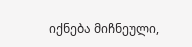იქნება მიჩნეული,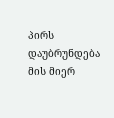პირს დაუბრუნდება მის მიერ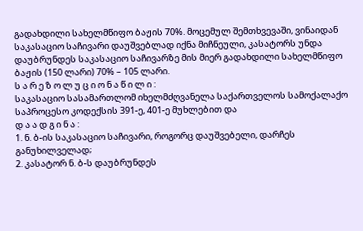გადახდილი სახელმწიფო ბაჟის 70%. მოცემულ შემთხვევაში, ვინაიდან საკასაციო საჩივარი დაუშვებლად იქნა მიჩნეული, კასატორს უნდა დაუბრუნდეს საკასაციო საჩივარზე მის მიერ გადახდილი სახელმწიფო ბაჟის (150 ლარი) 70% – 105 ლარი.
ს ა რ ე ზ ო ლ უ ც ი ო ნ ა წ ი ლ ი :
საკასაციო სასამართლომ იხელმძღვანელა საქართველოს სამოქალაქო საპროცესო კოდექსის 391-ე, 401-ე მუხლებით და
დ ა ა დ გ ი ნ ა :
1. ნ. ბ-ის საკასაციო საჩივარი, როგორც დაუშვებელი, დარჩეს განუხილველად;
2. კასატორ ნ. ბ-ს დაუბრუნდეს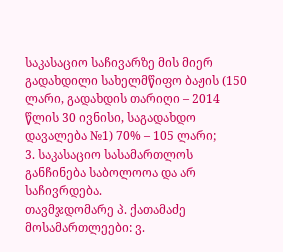საკასაციო საჩივარზე მის მიერ გადახდილი სახელმწიფო ბაჟის (150 ლარი, გადახდის თარიღი – 2014 წლის 30 ივნისი, საგადახდო დავალება №1) 70% – 105 ლარი;
3. საკასაციო სასამართლოს განჩინება საბოლოოა და არ საჩივრდება.
თავმჯდომარე პ. ქათამაძე
მოსამართლეები: ვ.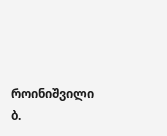როინიშვილი
ბ.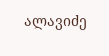ალავიძე